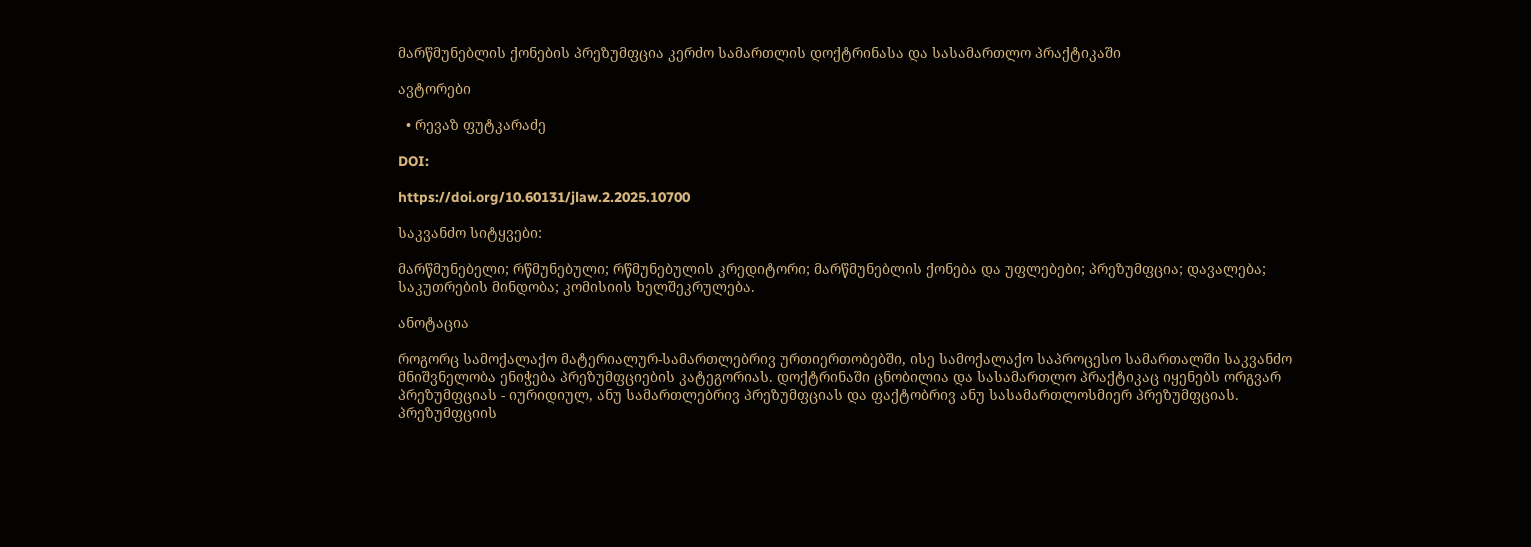მარწმუნებლის ქონების პრეზუმფცია კერძო სამართლის დოქტრინასა და სასამართლო პრაქტიკაში

ავტორები

  • რევაზ ფუტკარაძე

DOI:

https://doi.org/10.60131/jlaw.2.2025.10700

საკვანძო სიტყვები:

მარწმუნებელი; რწმუნებული; რწმუნებულის კრედიტორი; მარწმუნებლის ქონება და უფლებები; პრეზუმფცია; დავალება; საკუთრების მინდობა; კომისიის ხელშეკრულება.

ანოტაცია

როგორც სამოქალაქო მატერიალურ-სამართლებრივ ურთიერთობებში, ისე სამოქალაქო საპროცესო სამართალში საკვანძო მნიშვნელობა ენიჭება პრეზუმფციების კატეგორიას. დოქტრინაში ცნობილია და სასამართლო პრაქტიკაც იყენებს ორგვარ პრეზუმფციას - იურიდიულ, ანუ სამართლებრივ პრეზუმფციას და ფაქტობრივ ანუ სასამართლოსმიერ პრეზუმფციას. პრეზუმფციის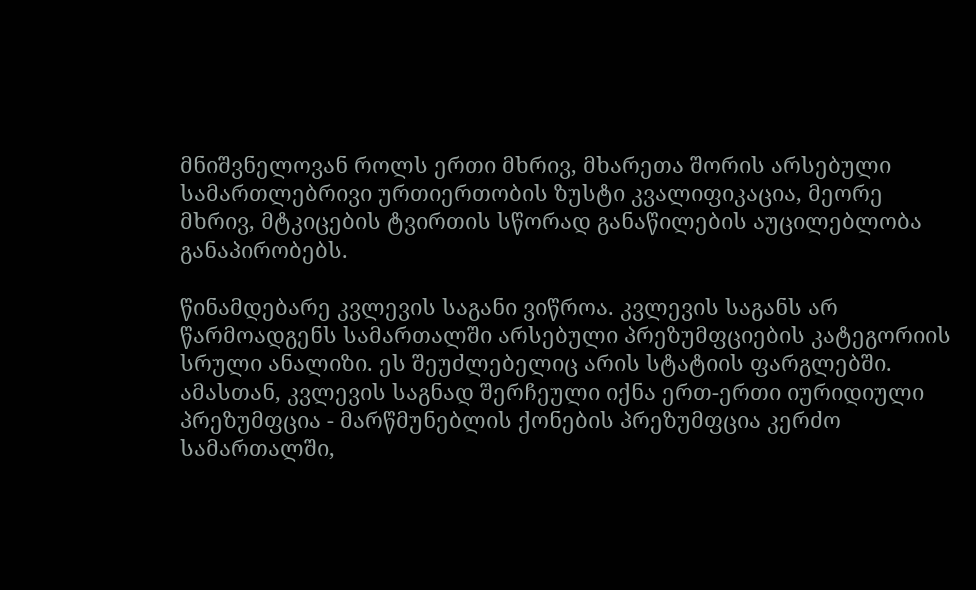მნიშვნელოვან როლს ერთი მხრივ, მხარეთა შორის არსებული სამართლებრივი ურთიერთობის ზუსტი კვალიფიკაცია, მეორე მხრივ, მტკიცების ტვირთის სწორად განაწილების აუცილებლობა  განაპირობებს.

წინამდებარე კვლევის საგანი ვიწროა. კვლევის საგანს არ წარმოადგენს სამართალში არსებული პრეზუმფციების კატეგორიის სრული ანალიზი. ეს შეუძლებელიც არის სტატიის ფარგლებში. ამასთან, კვლევის საგნად შერჩეული იქნა ერთ-ერთი იურიდიული პრეზუმფცია - მარწმუნებლის ქონების პრეზუმფცია კერძო სამართალში,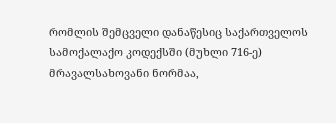რომლის შემცველი დანაწესიც საქართველოს სამოქალაქო კოდექსში (მუხლი 716-ე) მრავალსახოვანი ნორმაა,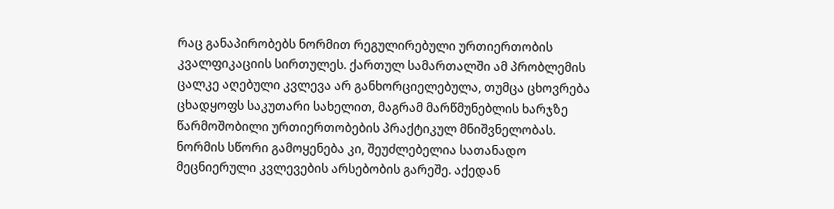რაც განაპირობებს ნორმით რეგულირებული ურთიერთობის კვალფიკაციის სირთულეს. ქართულ სამართალში ამ პრობლემის ცალკე აღებული კვლევა არ განხორციელებულა, თუმცა ცხოვრება ცხადყოფს საკუთარი სახელით, მაგრამ მარწმუნებლის ხარჯზე წარმოშობილი ურთიერთობების პრაქტიკულ მნიშვნელობას. ნორმის სწორი გამოყენება კი, შეუძლებელია სათანადო მეცნიერული კვლევების არსებობის გარეშე. აქედან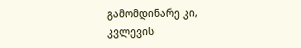გამომდინარე კი, კვლევის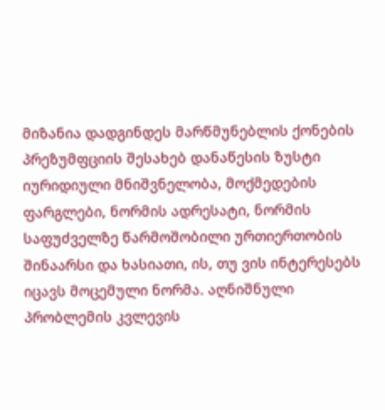მიზანია დადგინდეს მარწმუნებლის ქონების პრეზუმფციის შესახებ დანაწესის ზუსტი იურიდიული მნიშვნელობა, მოქმედების ფარგლები, ნორმის ადრესატი, ნორმის საფუძველზე წარმოშობილი ურთიერთობის შინაარსი და ხასიათი, ის, თუ ვის ინტერესებს იცავს მოცემული ნორმა. აღნიშნული პრობლემის კვლევის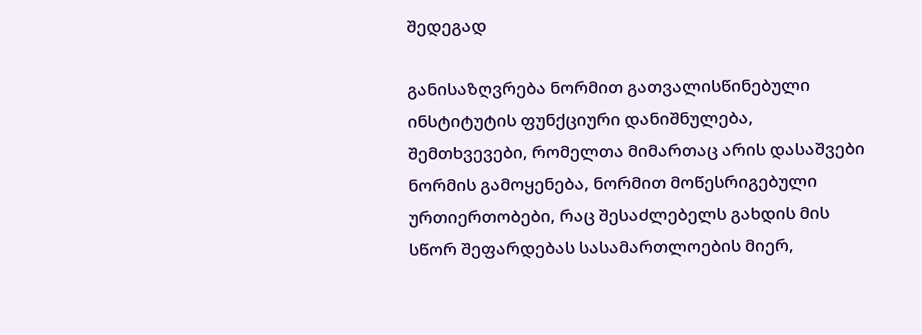შედეგად

განისაზღვრება ნორმით გათვალისწინებული ინსტიტუტის ფუნქციური დანიშნულება, შემთხვევები, რომელთა მიმართაც არის დასაშვები ნორმის გამოყენება, ნორმით მოწესრიგებული ურთიერთობები, რაც შესაძლებელს გახდის მის სწორ შეფარდებას სასამართლოების მიერ,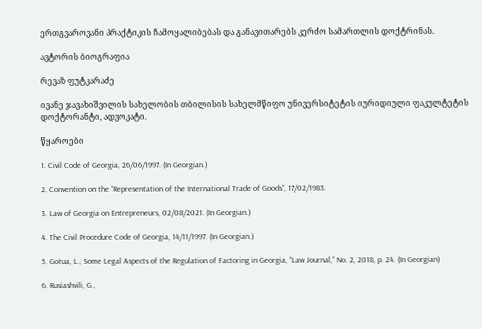ერთგვაროვანი პრაქტიკის ჩამოყალიბებას და განავითარებს კერძო სამართლის დოქტრინას.

ავტორის ბიოგრაფია

რევაზ ფუტკარაძე

ივანე ჯავახიშვილის სახელობის თბილისის სახელმწიფო უნივერსიტეტის იურიდიული ფაკულტეტის დოქტორანტი, ადვოკატი.

წყაროები

1. Civil Code of Georgia, 26/06/1997. (In Georgian.)

2. Convention on the “Representation of the International Trade of Goods”, 17/02/1983.

3. Law of Georgia on Entrepreneurs, 02/08/2021. (In Georgian.)

4. The Civil Procedure Code of Georgia, 14/11/1997. (In Georgian.)

5. Gotua, L., Some Legal Aspects of the Regulation of Factoring in Georgia, “Law Journal,” No. 2, 2018, p. 24. (In Georgian)

6. Rusiashvili, G.,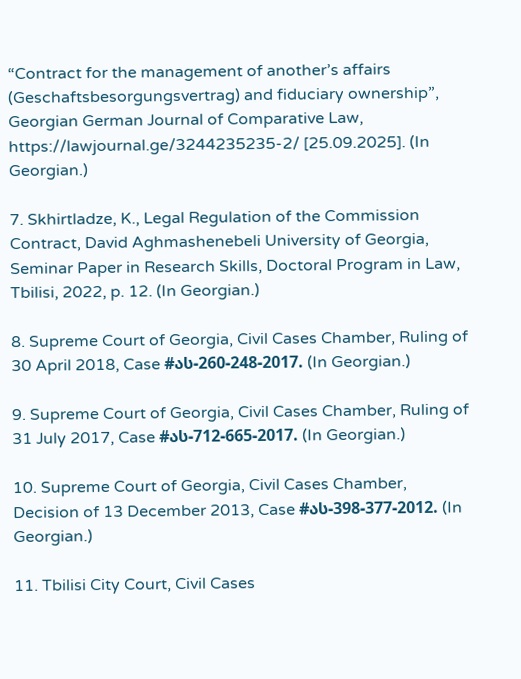“Contract for the management of another’s affairs (Geschaftsbesorgungsvertrag) and fiduciary ownership”, Georgian German Journal of Comparative Law, https://lawjournal.ge/3244235235-2/ [25.09.2025]. (In Georgian.)

7. Skhirtladze, K., Legal Regulation of the Commission Contract, David Aghmashenebeli University of Georgia, Seminar Paper in Research Skills, Doctoral Program in Law, Tbilisi, 2022, p. 12. (In Georgian.)

8. Supreme Court of Georgia, Civil Cases Chamber, Ruling of 30 April 2018, Case #ას-260-248-2017. (In Georgian.)

9. Supreme Court of Georgia, Civil Cases Chamber, Ruling of 31 July 2017, Case #ას-712-665-2017. (In Georgian.)

10. Supreme Court of Georgia, Civil Cases Chamber, Decision of 13 December 2013, Case #ას-398-377-2012. (In Georgian.)

11. Tbilisi City Court, Civil Cases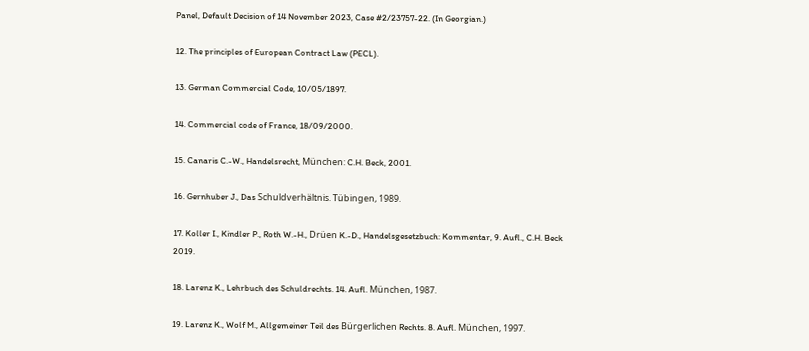Panel, Default Decision of 14 November 2023, Case #2/23757-22. (In Georgian.)

12. The principles of European Contract Law (PECL).

13. German Commercial Code, 10/05/1897.

14. Commercial code of France, 18/09/2000.

15. Canaris C.-W., Handelsrecht, München: C.H. Beck, 2001.

16. Gernhuber J., Das Schuldverhältnis. Tübingen, 1989.

17. Koller I., Kindler P., Roth W.-H., Drüen K.-D., Handelsgesetzbuch: Kommentar, 9. Aufl., C.H. Beck 2019.

18. Larenz K., Lehrbuch des Schuldrechts. 14. Aufl. München, 1987.

19. Larenz K., Wolf M., Allgemeiner Teil des Bürgerlichen Rechts. 8. Aufl. München, 1997.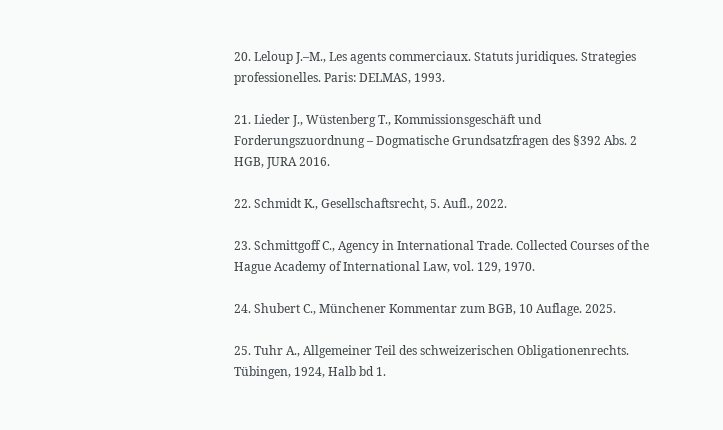20. Leloup J.–M., Les agents commerciaux. Statuts juridiques. Strategies professionelles. Paris: DELMAS, 1993.

21. Lieder J., Wüstenberg T., Kommissionsgeschäft und Forderungszuordnung – Dogmatische Grundsatzfragen des §392 Abs. 2 HGB, JURA 2016.

22. Schmidt K., Gesellschaftsrecht, 5. Aufl., 2022.

23. Schmittgoff C., Agency in International Trade. Collected Courses of the Hague Academy of International Law, vol. 129, 1970.

24. Shubert C., Münchener Kommentar zum BGB, 10 Auflage. 2025.

25. Tuhr A., Allgemeiner Teil des schweizerischen Obligationenrechts. Tübingen, 1924, Halb bd 1.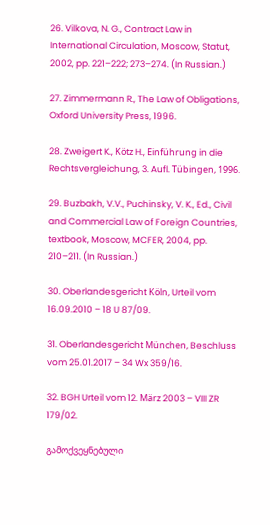26. Vilkova, N. G., Contract Law in International Circulation, Moscow, Statut, 2002, pp. 221–222; 273–274. (In Russian.)

27. Zimmermann R., The Law of Obligations, Oxford University Press, 1996.

28. Zweigert K., Kötz H., Einführung in die Rechtsvergleichung, 3. Aufl. Tübingen, 1996.

29. Buzbakh, V.V., Puchinsky, V. K., Ed., Civil and Commercial Law of Foreign Countries, textbook, Moscow, MCFER, 2004, pp. 210–211. (In Russian.)

30. Oberlandesgericht Köln, Urteil vom 16.09.2010 – 18 U 87/09.

31. Oberlandesgericht München, Beschluss vom 25.01.2017 – 34 Wx 359/16.

32. BGH Urteil vom 12. März 2003 – VIII ZR 179/02.

გამოქვეყნებული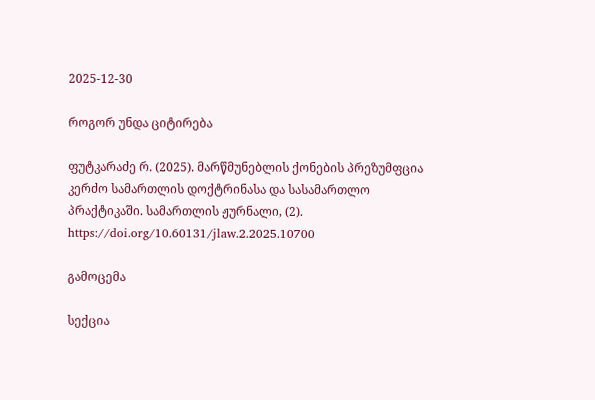2025-12-30

როგორ უნდა ციტირება

ფუტკარაძე რ. (2025). მარწმუნებლის ქონების პრეზუმფცია კერძო სამართლის დოქტრინასა და სასამართლო პრაქტიკაში. სამართლის ჟურნალი, (2). https://doi.org/10.60131/jlaw.2.2025.10700

გამოცემა

სექცია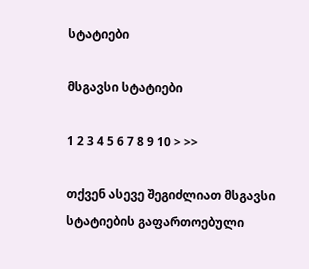სტატიები

მსგავსი სტატიები

1 2 3 4 5 6 7 8 9 10 > >>

თქვენ ასევე შეგიძლიათ მსგავსი სტატიების გაფართოებული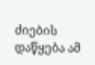ძიების დაწყება ამ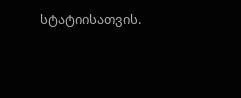სტატიისათვის.